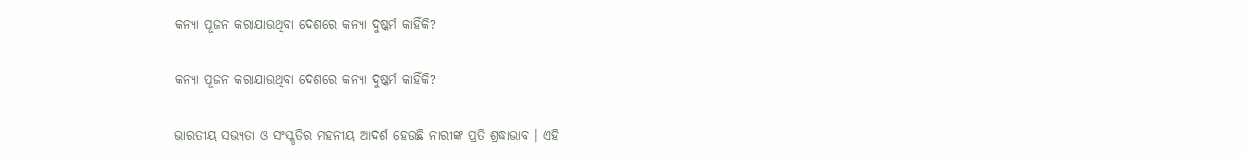କନ୍ୟା ପୂଜନ କରାଯାଉଥିବା ଦେଶରେ କନ୍ୟା ଦୁଷ୍କର୍ମ କାହିଁକି?

କନ୍ୟା ପୂଜନ କରାଯାଉଥିବା ଦେଶରେ କନ୍ୟା ଦୁଷ୍କର୍ମ କାହିଁକି?

ଭାରତୀୟ ସଭ୍ୟତା ଓ ସଂସ୍କୃତିର ମହନୀୟ ଆଦର୍ଶ ହେଉଛି ନାରୀଙ୍କ ପ୍ରତି ଶ୍ରଦ୍ଧାଭାବ । ଏହି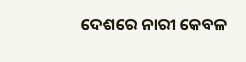ଦେଶରେ ନାରୀ କେବଳ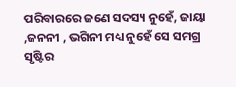ପରିବାରରେ ଜଣେ ସଦସ୍ୟ ନୁହେଁ, ଜାୟା ,ଜନନୀ , ଭଗିନୀ ମଧ୍ୟ ନୁହେଁ ସେ ସମଗ୍ର ସୃଷ୍ଟିର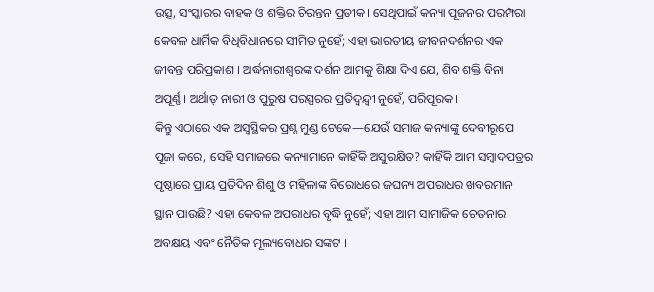ଉତ୍ସ, ସଂସ୍କାରର ବାହକ ଓ ଶକ୍ତିର ଚିରନ୍ତନ ପ୍ରତୀକ। ସେଥିପାଇଁ କନ୍ୟା ପୂଜନର ପରମ୍ପରା କେବଳ ଧାର୍ମିକ ବିଧିବିଧାନରେ ସୀମିତ ନୁହେଁ; ଏହା ଭାରତୀୟ ଜୀବନଦର୍ଶନର ଏକ ଜୀବନ୍ତ ପରିପ୍ରକାଶ । ଅର୍ଦ୍ଧନାରୀଶ୍ୱରଙ୍କ ଦର୍ଶନ ଆମକୁ ଶିକ୍ଷା ଦିଏ ଯେ, ଶିବ ଶକ୍ତି ବିନା ଅପୂର୍ଣ୍ଣ। ଅର୍ଥାତ୍ ନାରୀ ଓ ପୁରୁଷ ପରସ୍ପରର ପ୍ରତିଦ୍ୱନ୍ଦ୍ୱୀ ନୁହେଁ, ପରିପୂରକ।
କିନ୍ତୁ ଏଠାରେ ଏକ ଅସ୍ୱସ୍ଥିକର ପ୍ରଶ୍ନ ମୁଣ୍ଡ ଟେକେ—ଯେଉଁ ସମାଜ କନ୍ୟାଙ୍କୁ ଦେବୀରୂପେ ପୂଜା କରେ, ସେହି ସମାଜରେ କନ୍ୟାମାନେ କାହିଁକି ଅସୁରକ୍ଷିତ? କାହିଁକି ଆମ ସମ୍ବାଦପତ୍ରର ପୃଷ୍ଠାରେ ପ୍ରାୟ ପ୍ରତିଦିନ ଶିଶୁ ଓ ମହିଳାଙ୍କ ବିରୋଧରେ ଜଘନ୍ୟ ଅପରାଧର ଖବରମାନ ସ୍ଥାନ ପାଉଛି? ଏହା କେବଳ ଅପରାଧର ବୃଦ୍ଧି ନୁହେଁ; ଏହା ଆମ ସାମାଜିକ ଚେତନାର ଅବକ୍ଷୟ ଏବଂ ନୈତିକ ମୂଲ୍ୟବୋଧର ସଙ୍କଟ ।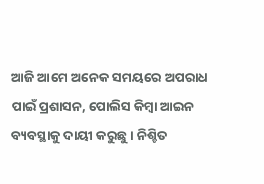ଆଜି ଆମେ ଅନେକ ସମୟରେ ଅପରାଧ ପାଇଁ ପ୍ରଶାସନ, ପୋଲିସ କିମ୍ବା ଆଇନ ବ୍ୟବସ୍ଥାକୁ ଦାୟୀ କରୁଛୁ। ନିଶ୍ଚିତ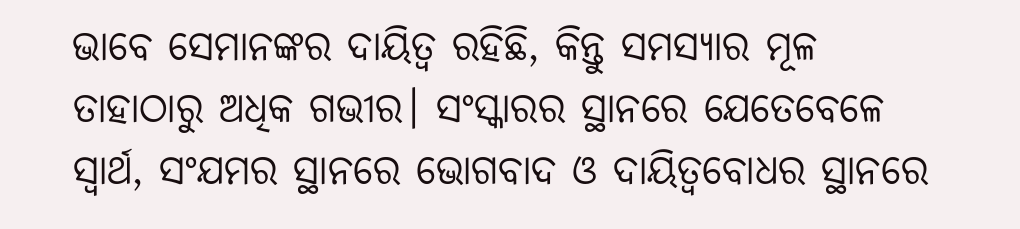ଭାବେ ସେମାନଙ୍କର ଦାୟିତ୍ୱ ରହିଛି, କିନ୍ତୁ ସମସ୍ୟାର ମୂଳ ତାହାଠାରୁ ଅଧିକ ଗଭୀର। ସଂସ୍କାରର ସ୍ଥାନରେ ଯେତେବେଳେ ସ୍ୱାର୍ଥ, ସଂଯମର ସ୍ଥାନରେ ଭୋଗବାଦ ଓ ଦାୟିତ୍ୱବୋଧର ସ୍ଥାନରେ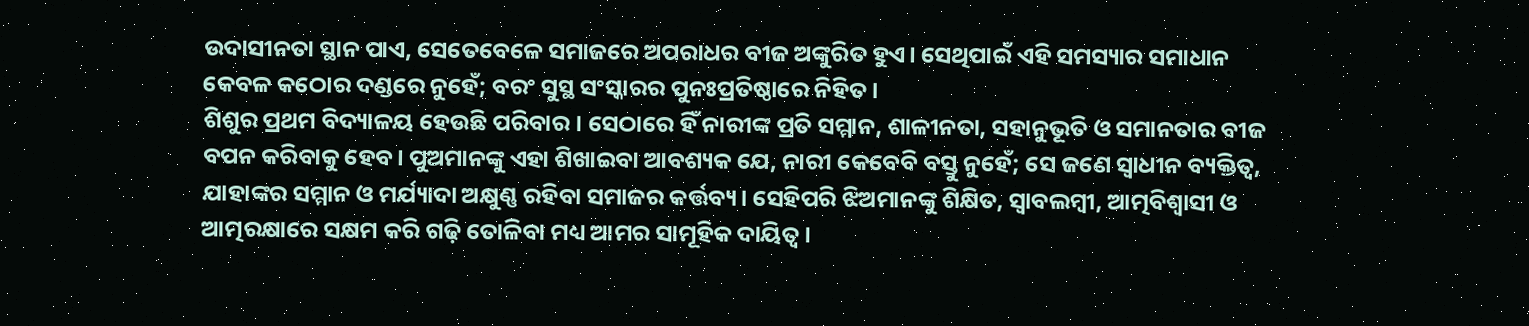ଉଦାସୀନତା ସ୍ଥାନ ପାଏ, ସେତେବେଳେ ସମାଜରେ ଅପରାଧର ବୀଜ ଅଙ୍କୁରିତ ହୁଏ। ସେଥିପାଇଁ ଏହି ସମସ୍ୟାର ସମାଧାନ କେବଳ କଠୋର ଦଣ୍ଡରେ ନୁହେଁ; ବରଂ ସୁସ୍ଥ ସଂସ୍କାରର ପୁନଃପ୍ରତିଷ୍ଠାରେ ନିହିତ।
ଶିଶୁର ପ୍ରଥମ ବିଦ୍ୟାଳୟ ହେଉଛି ପରିବାର। ସେଠାରେ ହିଁ ନାରୀଙ୍କ ପ୍ରତି ସମ୍ମାନ, ଶାଳୀନତା, ସହାନୁଭୂତି ଓ ସମାନତାର ବୀଜ ବପନ କରିବାକୁ ହେବ। ପୁଅମାନଙ୍କୁ ଏହା ଶିଖାଇବା ଆବଶ୍ୟକ ଯେ, ନାରୀ କେବେବି ବସ୍ତୁ ନୁହେଁ; ସେ ଜଣେ ସ୍ୱାଧୀନ ବ୍ୟକ୍ତିତ୍ୱ, ଯାହାଙ୍କର ସମ୍ମାନ ଓ ମର୍ଯ୍ୟାଦା ଅକ୍ଷୁଣ୍ଣ ରହିବା ସମାଜର କର୍ତ୍ତବ୍ୟ। ସେହିପରି ଝିଅମାନଙ୍କୁ ଶିକ୍ଷିତ, ସ୍ୱାବଲମ୍ବୀ, ଆତ୍ମବିଶ୍ୱାସୀ ଓ ଆତ୍ମରକ୍ଷାରେ ସକ୍ଷମ କରି ଗଢ଼ି ତୋଳିବା ମଧ୍ୟ ଆମର ସାମୂହିକ ଦାୟିତ୍ୱ।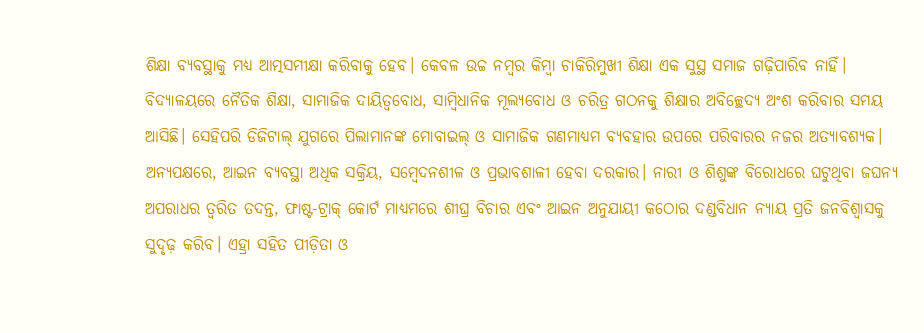ଶିକ୍ଷା ବ୍ୟବସ୍ଥାକୁ ମଧ୍ୟ ଆତ୍ମସମୀକ୍ଷା କରିବାକୁ ହେବ। କେବଳ ଉଚ୍ଚ ନମ୍ବର କିମ୍ବା ଚାକିରିମୁଖୀ ଶିକ୍ଷା ଏକ ସୁସ୍ଥ ସମାଜ ଗଢ଼ିପାରିବ ନାହିଁ। ବିଦ୍ୟାଳୟରେ ନୈତିକ ଶିକ୍ଷା, ସାମାଜିକ ଦାୟିତ୍ୱବୋଧ, ସାମ୍ବିଧାନିକ ମୂଲ୍ୟବୋଧ ଓ ଚରିତ୍ର ଗଠନକୁ ଶିକ୍ଷାର ଅବିଚ୍ଛେଦ୍ୟ ଅଂଶ କରିବାର ସମୟ ଆସିଛି। ସେହିପରି ଡିଜିଟାଲ୍ ଯୁଗରେ ପିଲାମାନଙ୍କ ମୋବାଇଲ୍ ଓ ସାମାଜିକ ଗଣମାଧ୍ୟମ ବ୍ୟବହାର ଉପରେ ପରିବାରର ନଜର ଅତ୍ୟାବଶ୍ୟକ।
ଅନ୍ୟପକ୍ଷରେ, ଆଇନ ବ୍ୟବସ୍ଥା ଅଧିକ ସକ୍ରିୟ, ସମ୍ବେଦନଶୀଳ ଓ ପ୍ରଭାବଶାଳୀ ହେବା ଦରକାର। ନାରୀ ଓ ଶିଶୁଙ୍କ ବିରୋଧରେ ଘଟୁଥିବା ଜଘନ୍ୟ ଅପରାଧର ତ୍ୱରିତ ତଦନ୍ତ, ଫାଷ୍ଟ-ଟ୍ରାକ୍ କୋର୍ଟ ମାଧ୍ୟମରେ ଶୀଘ୍ର ବିଚାର ଏବଂ ଆଇନ ଅନୁଯାୟୀ କଠୋର ଦଣ୍ଡବିଧାନ ନ୍ୟାୟ ପ୍ରତି ଜନବିଶ୍ୱାସକୁ ସୁଦୃଢ଼ କରିବ। ଏହ୍ରା ସହିତ ପୀଡ଼ିତା ଓ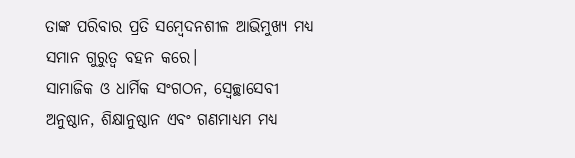ତାଙ୍କ ପରିବାର ପ୍ରତି ସମ୍ବେଦନଶୀଳ ଆଭିମୁଖ୍ୟ ମଧ୍ୟ ସମାନ ଗୁରୁତ୍ୱ ବହନ କରେ।
ସାମାଜିକ ଓ ଧାର୍ମିକ ସଂଗଠନ, ସ୍ୱେଚ୍ଛାସେବୀ ଅନୁଷ୍ଠାନ, ଶିକ୍ଷାନୁଷ୍ଠାନ ଏବଂ ଗଣମାଧ୍ୟମ ମଧ୍ୟ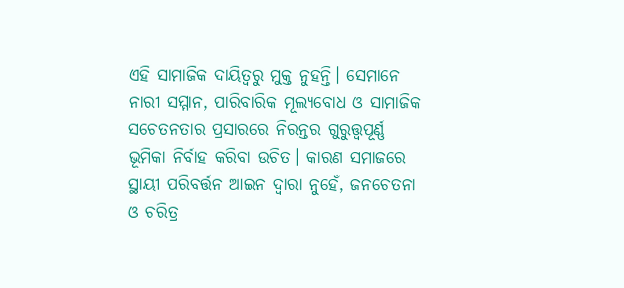ଏହି ସାମାଜିକ ଦାୟିତ୍ୱରୁ ମୁକ୍ତ ନୁହନ୍ତି। ସେମାନେ ନାରୀ ସମ୍ମାନ, ପାରିବାରିକ ମୂଲ୍ୟବୋଧ ଓ ସାମାଜିକ ସଚେତନତାର ପ୍ରସାରରେ ନିରନ୍ତର ଗୁରୁତ୍ତ୍ୱପୂର୍ଣ୍ଣ ଭୂମିକା ନିର୍ବାହ କରିବା ଉଚିତ। କାରଣ ସମାଜରେ ସ୍ଥାୟୀ ପରିବର୍ତ୍ତନ ଆଇନ ଦ୍ୱାରା ନୁହେଁ, ଜନଚେତନା ଓ ଚରିତ୍ର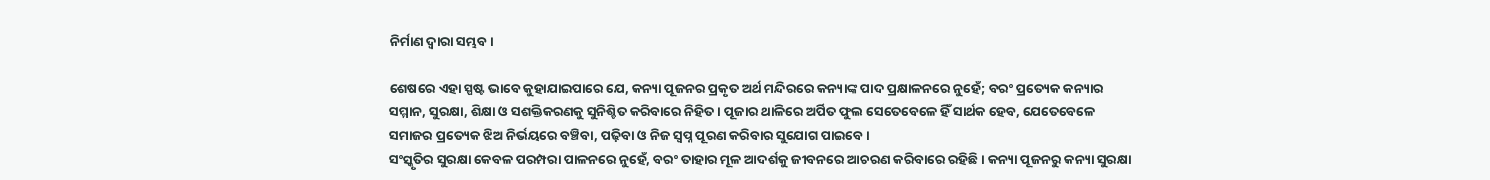ନିର୍ମାଣ ଦ୍ୱାରା ସମ୍ଭବ।

ଶେଷରେ ଏହା ସ୍ପଷ୍ଟ ଭାବେ କୁହାଯାଇପାରେ ଯେ, କନ୍ୟା ପୂଜନର ପ୍ରକୃତ ଅର୍ଥ ମନ୍ଦିରରେ କନ୍ୟାଙ୍କ ପାଦ ପ୍ରକ୍ଷାଳନରେ ନୁହେଁ; ବରଂ ପ୍ରତ୍ୟେକ କନ୍ୟାର ସମ୍ମାନ, ସୁରକ୍ଷା, ଶିକ୍ଷା ଓ ସଶକ୍ତିକରଣକୁ ସୁନିଶ୍ଚିତ କରିବାରେ ନିହିତ। ପୂଜାର ଥାଳିରେ ଅର୍ପିତ ଫୁଲ ସେତେବେଳେ ହିଁ ସାର୍ଥକ ହେବ, ଯେତେବେଳେ ସମାଜର ପ୍ରତ୍ୟେକ ଝିଅ ନିର୍ଭୟରେ ବଞ୍ଚିବା, ପଢ଼ିବା ଓ ନିଜ ସ୍ୱପ୍ନ ପୂରଣ କରିବାର ସୁଯୋଗ ପାଇବେ।
ସଂସ୍କୃତିର ସୁରକ୍ଷା କେବଳ ପରମ୍ପରା ପାଳନରେ ନୁହେଁ, ବରଂ ତାହାର ମୂଳ ଆଦର୍ଶକୁ ଜୀବନରେ ଆଚରଣ କରିବାରେ ରହିଛି। କନ୍ୟା ପୂଜନରୁ କନ୍ୟା ସୁରକ୍ଷା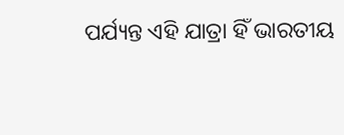ପର୍ଯ୍ୟନ୍ତ ଏହି ଯାତ୍ରା ହିଁ ଭାରତୀୟ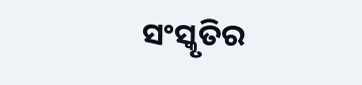ସଂସ୍କୃତିର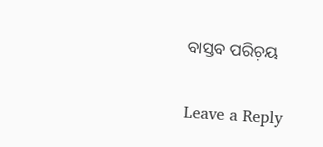ବାସ୍ତବ ପରିଚ଼ୟ

Leave a Reply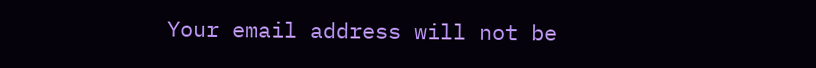Your email address will not be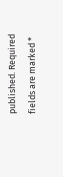published. Required fields are marked *